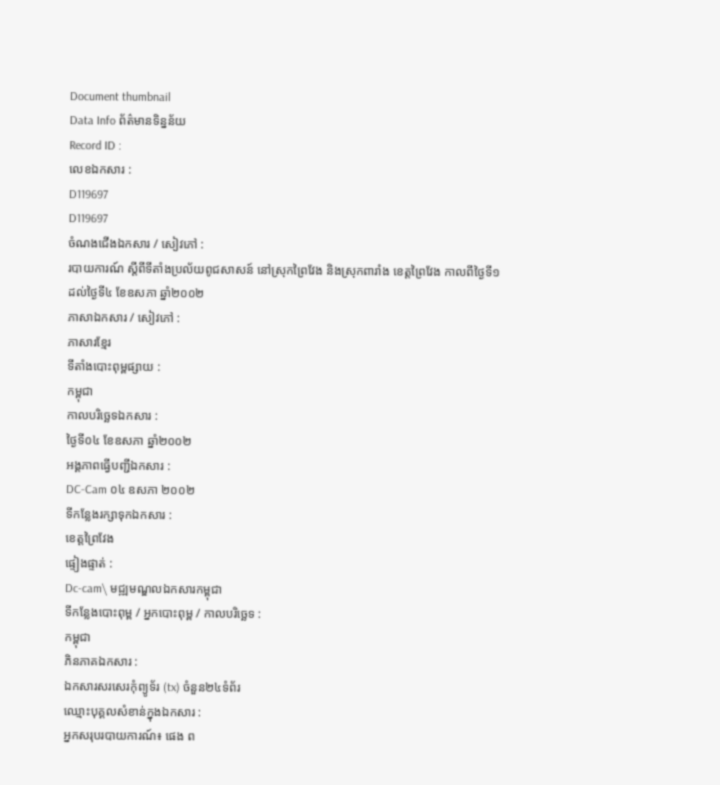Document thumbnail
Data Info ព័ត៌មានទិន្នន័យ
Record ID :
លេខឯកសារ :
D119697
D119697
ចំណងជើងឯកសារ / សៀវភៅ :
របាយការណ៍ ស្ដីពីទីតាំងប្រល័យពូជសាសន៍ នៅស្រុកព្រៃវែង និងស្រុកពារាំង ខេត្តព្រៃវែង កាលពីថ្ងៃទី១ដល់ថ្ងៃទី៤ ខែឧសភា ឆ្នាំ២០០២
ភាសាឯកសារ / សៀវភៅ :
ភាសារខ្មែរ
ទីតាំងបោះពុម្ពផ្សាយ :
កម្ពុជា
កាលបរិច្ឆេទឯកសារ :
ថ្ងៃទី០៤ ខែឧសភា ឆ្នាំ២០០២
អង្គភាពធ្វើបញ្ជីឯកសារ :
DC-Cam ០៤ ឧសភា ២០០២
ទីកន្លែងរក្សាទុកឯកសារ :
ខេត្តព្រៃវែង
ផ្ទៀងផ្ទាត់ :
Dc-cam\ មជ្ឍមណ្ឌលឯកសារកម្ពុជា
ទីកន្លែងបោះពុម្ព / អ្នកបោះពុម្ព / កាលបរិច្ឆេទ :
កម្ពុជា
ភិនភាគឯកសារ :
ឯកសារសរសេរកុំព្យូទ័រ (tx) ចំនួន២៤ទំព័រ
ឈ្មោះបុគ្គលសំខាន់ក្នុងឯកសារ :
អ្នកសរុបរបាយការណ៍៖ ផេង ព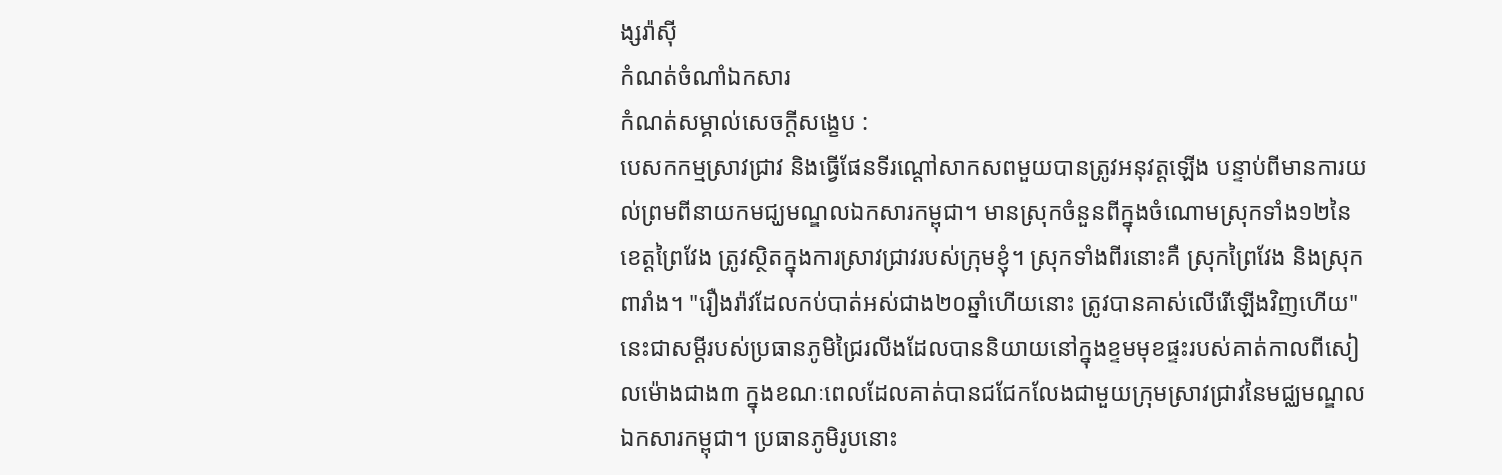ង្សរ៉ាសុី
កំណត់ចំណាំឯកសារ
កំណត់សម្គាល់សេចក្ដីសង្ខេប :
បេសកកម្មស្រាវជ្រាវ និងធ្វើផែនទីរណ្ដៅសាកសពមួយបានត្រូវអនុវត្តឡើង បន្ទាប់ពីមានការយល់ព្រមពីនាយកមជ្ឃមណ្ឌលឯកសារកម្ពុជា។ មានស្រុកចំនួនពីក្នុងចំណោមស្រុកទាំង១២នៃខេត្តព្រៃវែង ត្រូវស្ថិតក្នុងការស្រាវជ្រាវរបស់ក្រុមខ្ញុំ។ ស្រុកទាំងពីរនោះគឺ ស្រុកព្រៃវែង និងស្រុកពារាំង។ "រឿងរ៉ាវដែលកប់បាត់អស់ជាង២០ឆ្នាំហើយនោះ ត្រូវបានគាស់លើរើឡើងវិញហើយ" នេះជាសម្ដីរបស់ប្រធានភូមិជ្រៃរលីងដែលបាននិយាយនៅក្នុងខ្ទមមុខផ្ទះរបស់គាត់កាលពីសៀលម៉ោងជាង៣ ក្នុងខណៈពេលដែលគាត់បានជជែកលែងជាមួយក្រុមស្រាវជ្រាវនៃមជ្ឈមណ្ឌលឯកសារកម្ពុជា។ ប្រធានភូមិរូបនោះ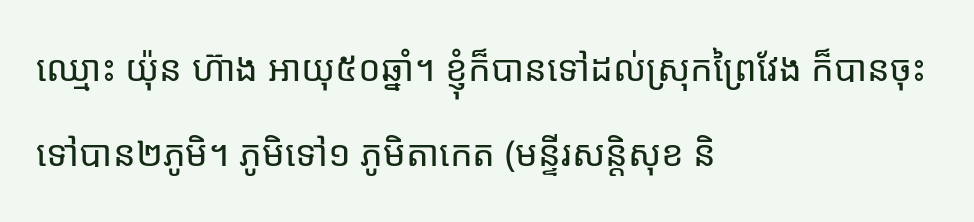ឈ្មោះ យ៉ុន ហ៊ាង អាយុ៥០ឆ្នាំ។ ខ្ញុំក៏បានទៅដល់ស្រុកព្រៃវែង ក៏បានចុះទៅបាន២ភូមិ។ ភូមិទៅ១ ភូមិតាកេត (មន្ទីរសន្តិសុខ និ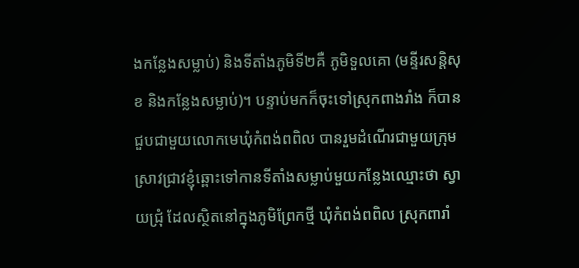ងកន្លែងសម្លាប់) និងទីតាំងភូមិទី២គឺ ភូមិទួលគោ (មន្ទីរសន្តិសុខ និងកន្លែងសម្លាប់)។ បន្ទាប់មកក៏ចុះទៅស្រុកពាងរាំង ក៏បានជួបជាមួយលោកមេឃុំកំពង់ពពិល បានរួមដំណើរជាមួយក្រុមស្រាវជ្រាវខ្ញុំឆ្ពោះទៅកានទីតាំងសម្លាប់មួយកន្លែងឈ្មោះថា ស្វាយជ្រុំ ដែលស្ថិតនៅក្នុងភូមិព្រែកថ្មី ឃុំកំពង់ពពិល ស្រុកពារាំ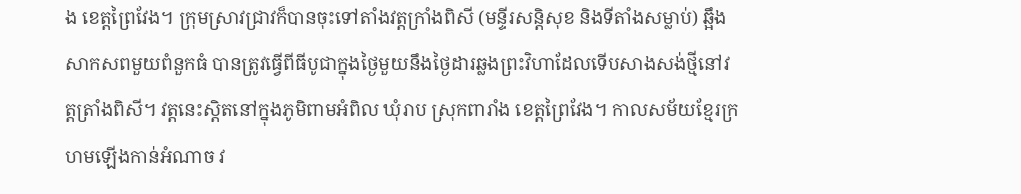ង ខេត្តព្រៃវែង។ ក្រុមស្រាវជ្រាវក៏បានចុះទៅតាំងវត្តក្រាំងពិសី (មន្ទីរសន្តិសុខ និងទីតាំងសម្លាប់) ឆ្អឹងសាកសពមួយពំនួកធំ បានត្រូវធ្វើពីធីបូជាក្នុងថ្ងៃមួយនឹងថ្ងៃដារឆ្លងព្រះវិហាដែលទើបសាងសង់ថ្មីនៅវត្តត្រាំងពិសី។ វត្តនេះស្ដិតនៅក្នុងភូមិពាមអំពិល ឃុំរាប ស្រុកពារាំង ខេត្តព្រៃវែង។ កាលសម័យខ្មែរក្រហមឡើងកាន់អំណាច វ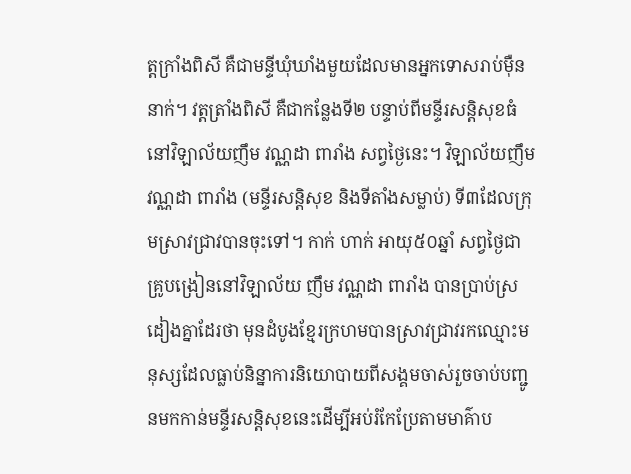ត្តក្រាំងពិសី គឺជាមន្ទីឃុំឃាំងមួយដែលមានអ្នកទោសរាប់មុឺននាក់។ វត្តត្រាំងពិសី គឺជាកន្លែងទី២ បន្ទាប់ពីមន្ទីរសន្តិសុខធំនៅវិឡាល័យញឹម វណ្ណដា ពារាំង សព្វថ្ងៃនេះ។ វិឡាល័យញឹម វណ្ណដា ពារាំង (មន្ទីរសន្តិសុខ និងទីតាំងសម្លាប់) ទី៣ដែលក្រុមស្រាវជ្រាវបានចុះទៅ។ កាក់ ហាក់ អាយុ៥០ឆ្នាំ សព្វថ្ងៃជាគ្រូបង្រៀននៅវិឡាល័យ ញឹម វណ្ណដា ពារាំង បានប្រាប់ស្រដៀងគ្នាដែរថា មុនដំបូងខ្មែរក្រហមបានស្រាវជ្រាវរកឈ្មោះមនុស្សដែលធ្លាប់និន្នាការនិយោបាយពីសង្គមចាស់រួចចាប់បញ្ជូនមកកាន់មន្ទីរសន្តិសុខនេះដើម្បីអប់រំកែប្រែតាមមាគ៌ាប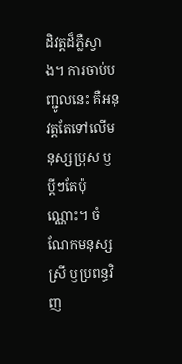ដិវត្តដ៏ភ្លឺស្វាង។ ការចាប់បញ្ជូលនេះ គឺអនុវត្តតែទៅលើមនុស្សប្រុស ឫប្ដីៗតែប៉ុណ្ណោះ។ ចំណែកមនុស្សស្រី ឫប្រពន្ធវិញ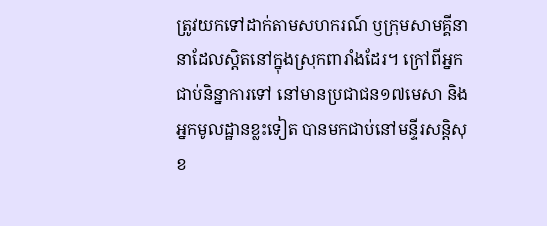ត្រូវយកទៅដាក់តាមសហករណ៍ ឫក្រុមសាមគ្គីនានាដែលស្តិតនៅក្នុងស្រុកពារាំងដែរ។ ក្រៅពីអ្នកជាប់និន្នាការទៅ នៅមានប្រជាជន១៧មេសា និងអ្នកមូលដ្ឋានខ្លះទៀត បានមកជាប់នៅមន្ទីរសន្ដិសុខ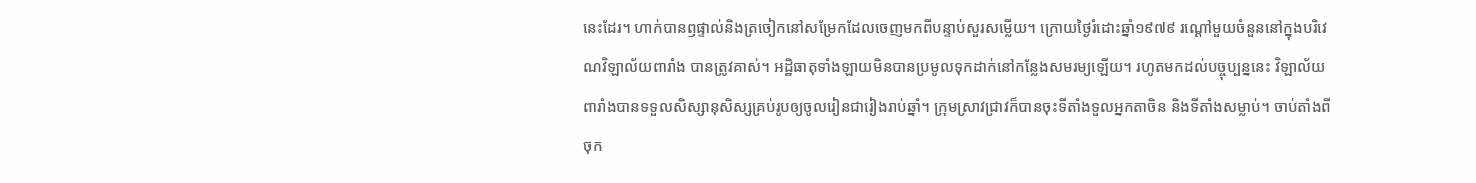នេះដែរ។ ហាក់បានឭផ្ទាល់និងត្រចៀកនៅសម្រែកដែលចេញមកពីបន្ទាប់សួរសម្លើយ។ ក្រោយថ្ងៃរំដោះឆ្នាំ១៩៧៩ រណ្ដៅមួយចំនួននៅក្នុងបរិវេណវិឡាល័យពារាំង បានត្រូវគាស់។ អដ្ឋិធាតុទាំងឡាយមិនបានប្រមូលទុកដាក់នៅកន្លែងសមរម្យឡើយ។ រហូតមកដល់បច្ចុប្បន្ននេះ វិឡាល័យពារាំងបានទទួលសិស្សានុសិស្សគ្រប់រូបឲ្យចូលរៀនជារៀងរាប់ឆ្នាំ។ ក្រុមស្រាវជ្រាវក៏បានចុះទីតាំងទួលអ្នកតាចិន និងទីតាំងសម្លាប់។ ចាប់តាំងពីចុក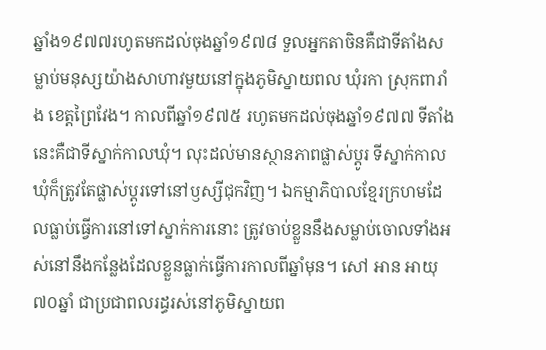ឆ្នាំង១៩៧៧រហូតមកដល់ចុងឆ្នាំ១៩៧៨ ទួលអ្នកតាចិនគឺជាទីតាំងសម្លាប់មនុស្សយ៉ាងសាហាវមួយនៅក្នុងភូមិស្នាយពល ឃុំរកា ស្រុកពារាំង ខេត្តព្រៃវែង។ កាលពីឆ្នាំ១៩៧៥ រហូតមកដល់ចុងឆ្នាំ១៩៧៧ ទីតាំងនេះគឺជាទីស្នាក់កាលឃុំ។ លុះដល់មានស្ថានភាពផ្លាស់ប្ដូរ ទីស្នាក់កាលឃុំក៏ត្រូវតែផ្លាស់ប្ដូរទៅនៅឫស្សីជុកវិញ។ ឯកម្មាភិបាលខ្មែរក្រហមដែលធ្លាប់ធ្វើការនៅទៅស្នាក់ការនោះ ត្រូវចាប់ខ្លួននឹងសម្លាប់ចោលទាំងអស់នៅនឹងកន្លែងដែលខ្លួនធ្លាក់ធ្វើការកាលពីឆ្នាំមុន។ សៅ អាន អាយុ៧០ឆ្នាំ ជាប្រជាពលរដ្ធរស់នៅភូមិស្នាយព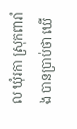ល ឃុំរកា ស្រុកពារាំង បានប្រាប់ថា ឃើ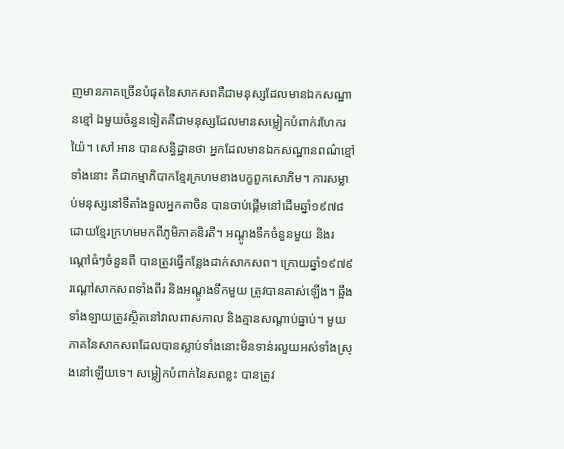ញមានភាគច្រើនបំផុតនៃសាកសពគឺជាមនុស្សដែលមានឯកសណ្ឋានខ្មៅ ឯមួយចំនួនទៀតគឺជាមនុស្សដែលមានសម្លៀកបំពាក់រហែករយ៉ៃ។ សៅ អាន បានសន្ធិដ្ឋានថា អ្នកដែលមានឯកសណ្ឋានពណ៌ខ្មៅទាំងនោះ គឺជាកម្មាភិបាកខ្មែរក្រហមខាងបក្ខពួកសោភិម។ ការសម្លាប់មនុស្សនៅទីតាំងទួលអ្នកតាចិន បានចាប់ផ្ដើមនៅដើមឆ្នាំ១៩៧៨ ដោយខ្មែរក្រហមមកពីភូមិភាគនិរតី។ អណ្ដូងទឹកចំនួនមួយ និងរណ្ដៅធំៗចំនួនពី បានត្រូវធ្វើកន្លែងដាក់សាកសព។ ក្រោយឆ្នាំ១៩៧៩ រណ្ដៅសាកសពទាំងពីរ និងអណ្ដូងទឹកមួយ ត្រូវបានគាស់ឡើង។ ឆ្អឹងទាំងឡាយត្រូវស្ថិតនៅវាលពាសកាល និងគ្មានសណ្ដាប់ធ្នាប់។ មួយភាគនៃសាកសពដែលបានស្លាប់ទាំងនោះមិនទាន់រលួយអស់ទាំងស្រុងនៅឡើយទេ។ សម្លៀកបំពាក់នៃសពខ្លះ បានត្រូវ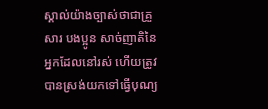ស្គាល់យ៉ាងច្បាស់ថាជាគ្រួសារ បងប្អូន សាច់ញាតិនៃអ្នកដែលនៅរស់ ហើយត្រូវបានស្រង់យកទៅធ្វើបុណ្យ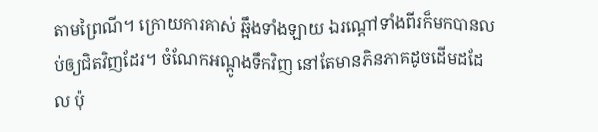តាមព្រៃណី។ ក្រោយការគាស់ ឆ្អឹងទាំងឡាយ ឯរណ្ដៅទាំងពីរក៏មកបានលប់ឲ្យជិតវិញដែរ។ ចំណែកអណ្ដូងទឹកវិញ នៅតែមានភិនភាគដូចដើមដដែល ប៉ុ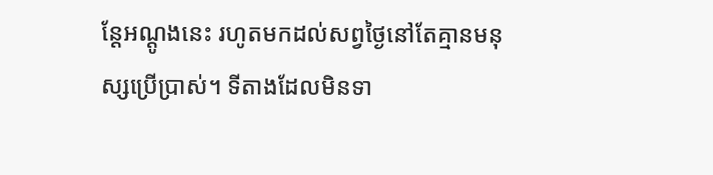ន្តែអណ្ដូងនេះ រហូតមកដល់សព្វថ្ងៃនៅតែគ្មានមនុស្សប្រើប្រាស់។ ទីតាងដែលមិនទា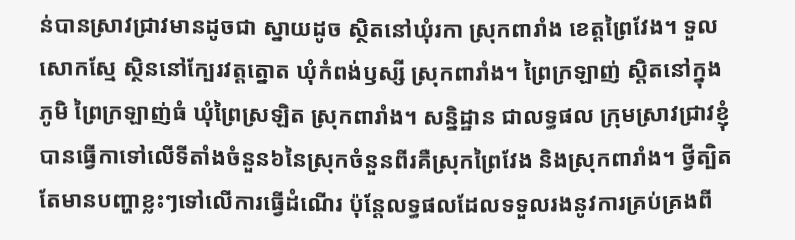ន់បានស្រាវជ្រាវមានដូចជា ស្នាយដូច ស្ថិតនៅឃុំរកា ស្រុកពារាំង ខេត្តព្រៃវែង។ ទួលសោកស្មែ ស្ថិននៅក្បែរវត្តត្នោត ឃុំកំពង់ឫស្សី ស្រុកពារាំង។ ព្រៃក្រឡាញ់ ស្តិតនៅក្នុងភូមិ ព្រៃក្រឡាញ់ធំ ឃុំព្រៃស្រឡិត ស្រុកពារាំង។ សន្និដ្ឋាន ជាលទ្ធផល ក្រុមស្រាវជ្រាវខ្ញុំបានធ្វើកាទៅលើទីតាំងចំនួន៦នៃស្រុកចំនួនពីរគឺស្រុកព្រៃវែង និងស្រុកពារាំង។ ថ្វីត្បិតតែមានបញ្ហាខ្លះៗទៅលើការធ្វើដំណើរ ប៉ុន្តែលទ្ធផលដែលទទួលរងនូវការគ្រប់គ្រងពី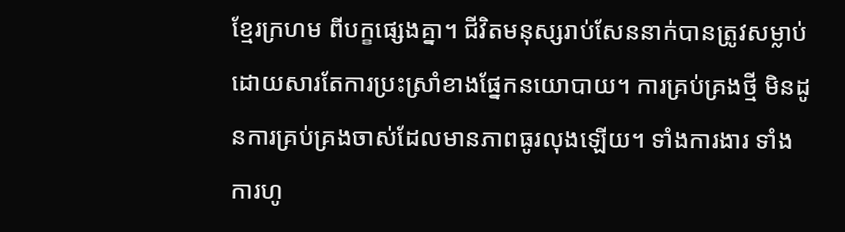ខ្មែរក្រហម ពីបក្ខផ្សេងគ្នា។ ជីវិតមនុស្សរាប់សែននាក់បានត្រូវសម្លាប់ដោយសារតែការប្រះស្រាំខាងផ្នែកនយោបាយ។ ការគ្រប់គ្រងថ្មី មិនដូនការគ្រប់គ្រងចាស់ដែលមានភាពធូរលុងឡើយ។ ទាំងការងារ ទាំងការហូ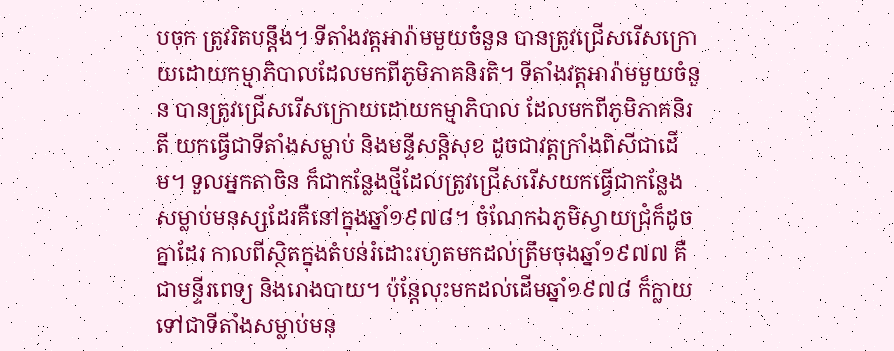បចុក ត្រូវរិតបន្តឹង។ ទីតាំងវត្តអារ៉ាមមួយចំនួន បានត្រូវជ្រើសរើសក្រោយដោយកម្មាភិបាលដែលមកពីភូមិភាគនិរតិ។ ទីតាំងវត្តអារ៉ាមមួយចំនួន បានត្រូវជ្រើសរើសក្រោយដោយកម្មាភិបាល ដែលមកពីភូមិភាគនិរតី យកធ្វើជាទីតាំងសម្លាប់ និងមន្ទីសន្តិសុខ ដូចជាវត្តក្រាំងពិសីជាដើម។ ទួលអ្នកតាចិន ក៏ជាកន្លែងថ្មីដែលត្រូវជ្រើសរើសយកធ្វើជាកន្លែងសម្លាប់មនុស្សដែរគឺនៅក្នុងឆ្នាំ១៩៧៨។ ចំណែកឯភូមិស្វាយជ្រុំក៏ដូចគ្នាដែរ កាលពីស្ថិតក្នុងតំបន់រំដោះរហូតមកដល់ត្រឹមចុងឆ្នាំ១៩៧៧ គឺជាមន្ទីរពេទ្យ និងរោងបាយ។ ប៉ុន្តែលុះមកដល់ដើមឆ្នាំ១៩៧៨ ក៏ក្លាយទៅជាទីតាំងសម្លាប់មនុ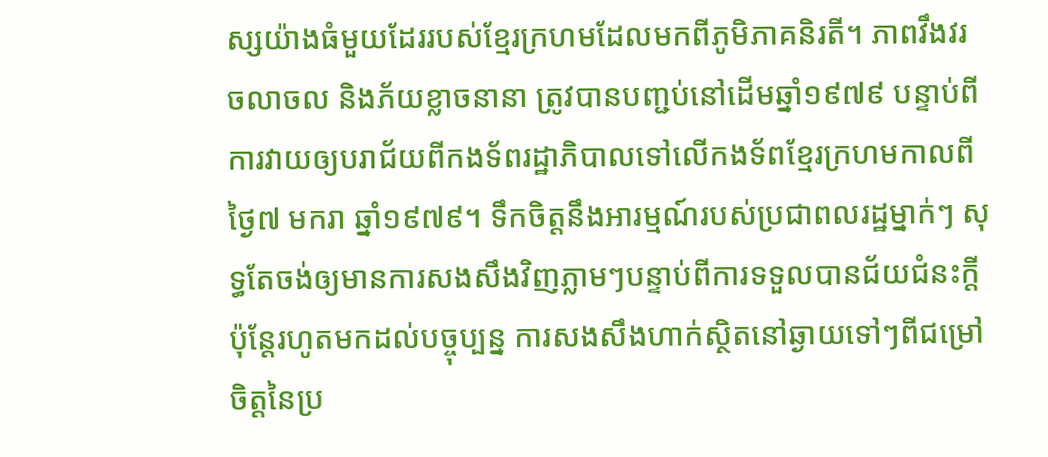ស្សយ៉ាងធំមួយដែររបស់ខ្មែរក្រហមដែលមកពីភូមិភាគនិរតី។ ភាពវឹងវរ ចលាចល និងភ័យខ្លាចនានា ត្រូវបានបញ្ជប់នៅដើមឆ្នាំ១៩៧៩ បន្ទាប់ពីការវាយឲ្យបរាជ័យពីកងទ័ពរដ្ឋាភិបាលទៅលើកងទ័ពខ្មែរក្រហមកាលពីថ្ងៃ៧ មករា ឆ្នាំ១៩៧៩។ ទឹកចិត្តនឹងអារម្មណ៍របស់ប្រជាពលរដ្ឋម្នាក់ៗ សុទ្ធតែចង់ឲ្យមានការសងសឹងវិញភ្លាមៗបន្ទាប់ពីការទទួលបានជ័យជំនះក្ដី ប៉ុន្តែរហូតមកដល់បច្ចុប្បន្ន ការសងសឹងហាក់ស្ថិតនៅឆ្ងាយទៅៗពីជម្រៅចិត្តនៃប្រ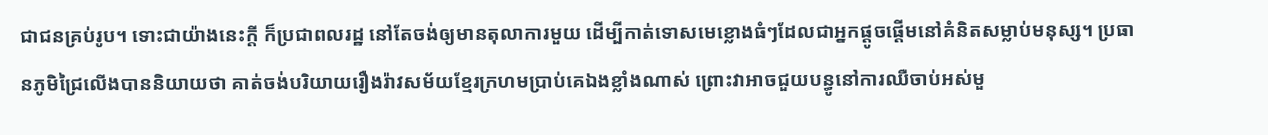ជាជនគ្រប់រូប។ ទោះជាយ៉ាងនេះក្ដី ក៏ប្រជាពលរដ្ឋ នៅតែចង់ឲ្យមានតុលាការមួយ ដើម្បីកាត់ទោសមេខ្លោងធំៗដែលជាអ្នកផ្ដូចផ្ដើមនៅគំនិតសម្លាប់មនុស្ស។ ប្រធានភូមិជ្រៃលើងបាននិយាយថា គាត់ចង់បរិយាយរឿងរ៉ាវសម័យខ្មែរក្រហមប្រាប់គេឯងខ្លាំងណាស់ ព្រោះវាអាចជួយបន្ធូនៅការឈឺចាប់អស់មួ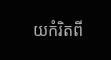យកំរិតពី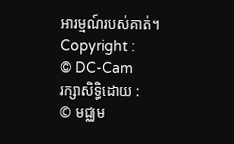អារម្មណ៍របស់គាត់។
Copyright :
© DC-Cam
រក្សាសិទ្ធិដោយ :
© មជ្ឈម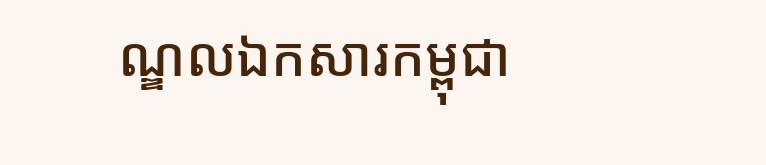ណ្ឌលឯកសារកម្ពុជា